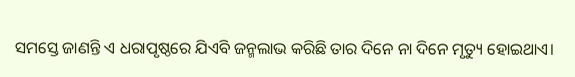ସମସ୍ତେ ଜାଣନ୍ତି ଏ ଧରାପୃଷ୍ଠରେ ଯିଏବି ଜନ୍ମଲାଭ କରିଛି ତାର ଦିନେ ନା ଦିନେ ମୃତ୍ୟୁ ହୋଇଥାଏ।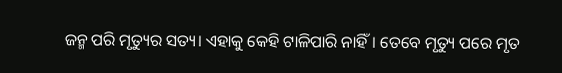ଜନ୍ମ ପରି ମୃତ୍ୟୁର ସତ୍ୟ। ଏହାକୁ କେହି ଟାଳିପାରି ନାହିଁ। ତେବେ ମୃତ୍ୟୁ ପରେ ମୃତ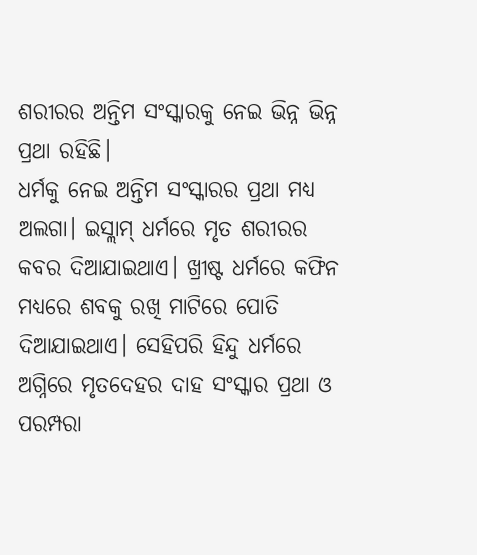ଶରୀରର ଅନ୍ତିମ ସଂସ୍କାରକୁ ନେଇ ଭିନ୍ନ ଭିନ୍ନ ପ୍ରଥା ରହିଛି।
ଧର୍ମକୁ ନେଇ ଅନ୍ତିମ ସଂସ୍କାରର ପ୍ରଥା ମଧ୍ୟ ଅଲଗା। ଇସ୍ଲାମ୍ ଧର୍ମରେ ମୃତ ଶରୀରର କବର ଦିଆଯାଇଥାଏ। ଖ୍ରୀଷ୍ଟ ଧର୍ମରେ କଫିନ ମଧ୍ୟରେ ଶବକୁ ରଖି ମାଟିରେ ପୋତି ଦିଆଯାଇଥାଏ। ସେହିପରି ହିନ୍ଦୁ ଧର୍ମରେ ଅଗ୍ନିରେ ମୃତଦେହର ଦାହ ସଂସ୍କାର ପ୍ରଥା ଓ ପରମ୍ପରା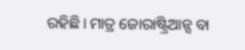ରହିଛି। ମାତ୍ର ଜୋରାଷ୍ଟ୍ରିଆନ୍ସ ବା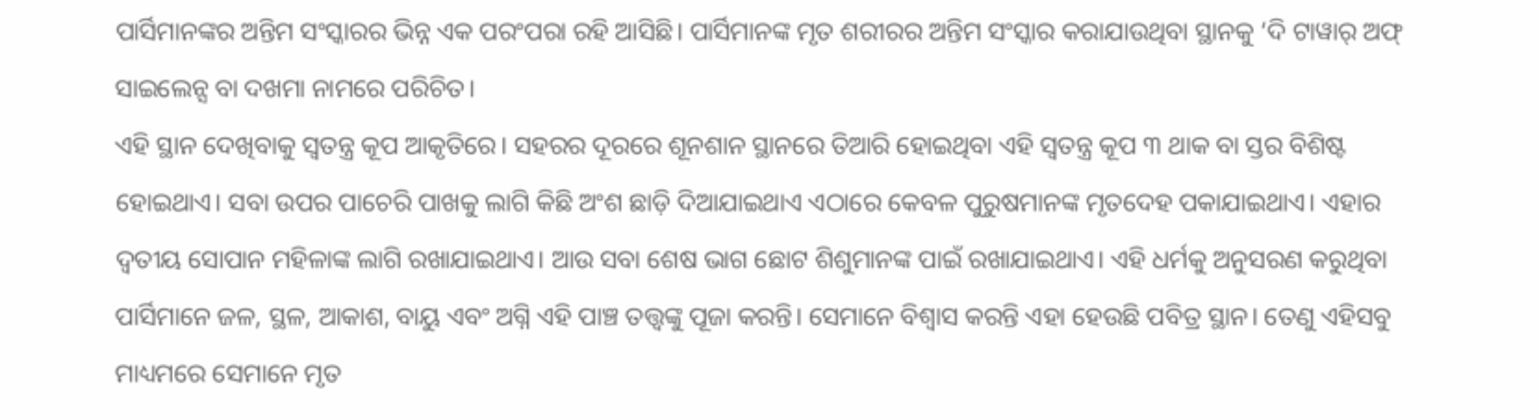ପାର୍ସିମାନଙ୍କର ଅନ୍ତିମ ସଂସ୍କାରର ଭିନ୍ନ ଏକ ପରଂପରା ରହି ଆସିଛି। ପାର୍ସିମାନଙ୍କ ମୃତ ଶରୀରର ଅନ୍ତିମ ସଂସ୍କାର କରାଯାଉଥିବା ସ୍ଥାନକୁ ‘ଦି ଟାୱାର୍ ଅଫ୍ ସାଇଲେନ୍ସ ବା ଦଖମା ନାମରେ ପରିଚିତ।
ଏହି ସ୍ଥାନ ଦେଖିବାକୁ ସ୍ବତନ୍ତ୍ର କୂପ ଆକୃତିରେ। ସହରର ଦୂରରେ ଶୂନଶାନ ସ୍ଥାନରେ ତିଆରି ହୋଇଥିବା ଏହି ସ୍ବତନ୍ତ୍ର କୂପ ୩ ଥାକ ବା ସ୍ତର ବିଶିଷ୍ଟ ହୋଇଥାଏ। ସବା ଉପର ପାଚେରି ପାଖକୁ ଲାଗି କିଛି ଅଂଶ ଛାଡ଼ି ଦିଆଯାଇଥାଏ ଏଠାରେ କେବଳ ପୁରୁଷମାନଙ୍କ ମୃତଦେହ ପକାଯାଇଥାଏ। ଏହାର ଦ୍ବତୀୟ ସୋପାନ ମହିଳାଙ୍କ ଲାଗି ରଖାଯାଇଥାଏ। ଆଉ ସବା ଶେଷ ଭାଗ ଛୋଟ ଶିଶୁମାନଙ୍କ ପାଇଁ ରଖାଯାଇଥାଏ। ଏହି ଧର୍ମକୁ ଅନୁସରଣ କରୁଥିବା ପାର୍ସିମାନେ ଜଳ, ସ୍ଥଳ, ଆକାଶ, ବାୟୁ ଏବଂ ଅଗ୍ନି ଏହି ପାଞ୍ଚ ତତ୍ତ୍ବଙ୍କୁ ପୂଜା କରନ୍ତି। ସେମାନେ ବିଶ୍ବାସ କରନ୍ତି ଏହା ହେଉଛି ପବିତ୍ର ସ୍ଥାନ। ତେଣୁ ଏହିସବୁ ମାଧ୍ୟମରେ ସେମାନେ ମୃତ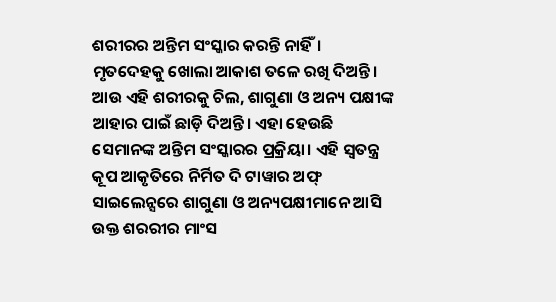ଶରୀରର ଅନ୍ତିମ ସଂସ୍କାର କରନ୍ତି ନାହିଁ। ମୃତଦେହକୁ ଖୋଲା ଆକାଶ ତଳେ ରଖି ଦିଅନ୍ତି।
ଆଉ ଏହି ଶରୀରକୁ ଚିଲ, ଶାଗୁଣା ଓ ଅନ୍ୟ ପକ୍ଷୀଙ୍କ ଆହାର ପାଇଁ ଛାଡ଼ି ଦିଅନ୍ତି। ଏହା ହେଉଛି ସେମାନଙ୍କ ଅନ୍ତିମ ସଂସ୍କାରର ପ୍ରକ୍ରିୟା। ଏହି ସ୍ବତନ୍ତ୍ର କୂପ ଆକୃତିରେ ନିର୍ମିତ ଦି ଟାୱାର ଅଫ୍ ସାଇଲେନ୍ସରେ ଶାଗୁଣା ଓ ଅନ୍ୟପକ୍ଷୀମାନେ ଆସି ଉକ୍ତ ଶରରୀର ମାଂସ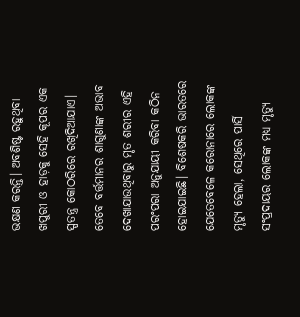ଭକ୍ଷଣ କରନ୍ତି। ଅବଶିଷ୍ଟ ରହୁଥିବା ଖପୁରୀ ଓ ହାଡ଼କୁ ସେହି କୂପର ଏକ ସ୍ପତନ୍ତ୍ର କୋଠରିରେ ରଖିଦିଆଯାଏ। ତେବେ ବର୍ତ୍ତମାନର ଶାଗୁଣାଙ୍କ ଅଭାବ ଦେଖାଯାଉଥିବାରୁ ମୃତ ଶରୀର ଏହି ପରଂପରା ଅନୁଯାୟୀ କରିବା କଠିନ ହୋଇଯାଇଛି। ବିଶେଷକରି ଭାରତରେ ଯେତେବେଳେ କରୋନାରେ ଲୋକଙ୍କ ମୃତ୍ୟୁ ହେଲା, ସେଥିରେ ପାର୍ସି ସଂପ୍ରଦାୟର ଲୋକଙ୍କ ମଧ୍ୟ ମୃତ୍ୟୁ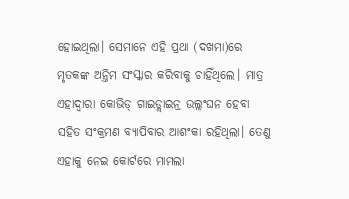ହୋଇଥିଲା। ସେମାନେ ଏହି ପ୍ରଥା (ଦଖମା)ରେ ମୃତକଙ୍କ ଅନ୍ତିମ ସଂସ୍କାର କରିବାକୁ ଚାହିଁଥିଲେ। ମାତ୍ର ଏହାଦ୍ବାରା କୋଭିଡ୍ ଗାଇଡ୍ଲାଇନ୍ର ଉଲ୍ଲଂଘନ ହେବା ସହିତ ସଂକ୍ରମଣ ବ୍ୟାପିବାର ଆଶଂକା ରହିଥିଲା। ତେଣୁ ଏହାକୁ ନେଇ କୋର୍ଟରେ ମାମଲା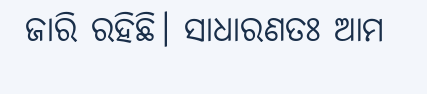ଜାରି ରହିଛି। ସାଧାରଣତଃ ଆମ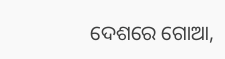ଦେଶରେ ଗୋଆ,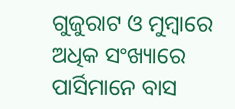ଗୁଜୁରାଟ ଓ ମୁମ୍ବାରେ ଅଧିକ ସଂଖ୍ୟାରେ ପାର୍ସିମାନେ ବାସ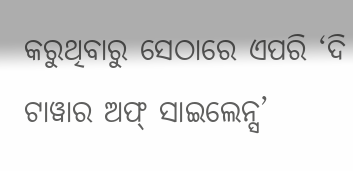କରୁଥିବାରୁ ସେଠାରେ ଏପରି ‘ଦି ଟାୱାର ଅଫ୍ ସାଇଲେନ୍ସ’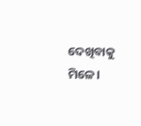ଦେଖିବାକୁ ମିଳେ।